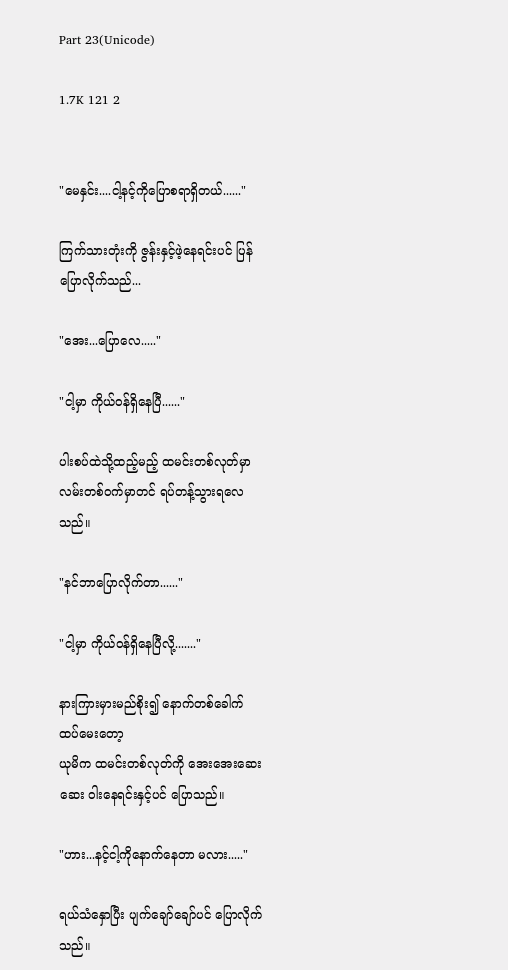Part 23(Unicode)

1.7K 121 2


"မေနှင်း....ငါ့နင့်ကိုပြောစရာရှိတယ်......"

ကြက်သားတုံးကို ဇွန်းနှင့်ဖဲ့နေရင်းပင် ပြန်ပြောလိုက်သည်...

"အေး...ပြောလေ....."

"ငါ့မှာ ကိုယ်ဝန်ရှိနေပြီ......"

ပါးစပ်ထဲသို့ထည့်မည့် ထမင်းတစ်လုတ်မှာ လမ်းတစ်ဝက်မှာတင် ရပ်တန့်သွားရလေသည်။

"နင်ဘာပြောလိုက်တာ......"

"ငါ့မှာ ကိုယ်ဝန်ရှိနေပြီလို့......."

နားကြားမှားမည်စိုး၍ နောက်တစ်ခေါက် ထပ်မေးတော့
ယုမိက ထမင်းတစ်လုတ်ကို အေးအေးဆေးဆေး ဝါးနေရင်းနှင့်ပင် ပြောသည်။

"ဟား...နင့်ငါ့ကိုနောက်နေတာ မလား....."

ရယ်သံနှောပြီး ပျက်ချော်ချော်ပင် ပြောလိုက်သည်။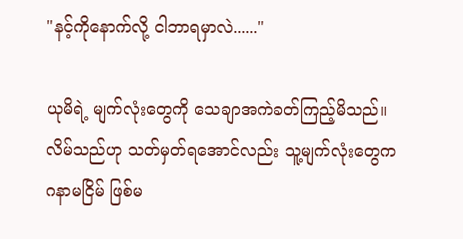"နင့်ကိုနောက်လို့ ငါဘာရမှာလဲ......"

ယုမိရဲ့ မျက်လုံးတွေကို သေချာအကဲခတ်ကြည့်မိသည်။
လိမ်သည်ဟု သတ်မှတ်ရအောင်လည်း သူ့မျက်လုံးတွေက
ဂနာမငြိမ် ဖြစ်မ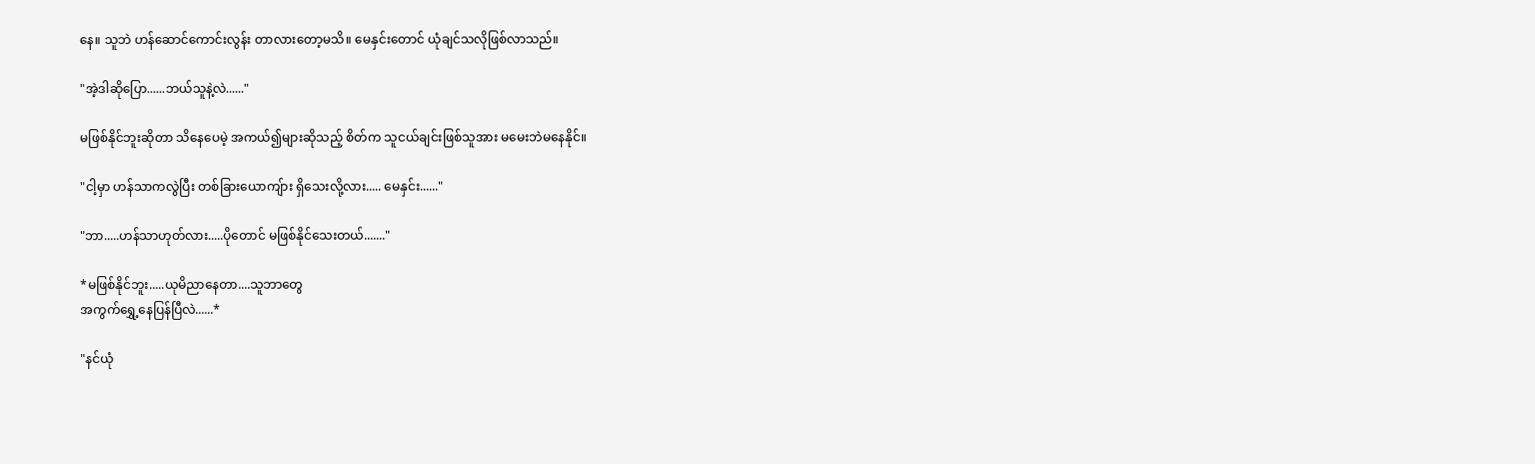နေ။ သူဘဲ ဟန်ဆောင်ကောင်းလွန်း တာလားတော့မသိ။ မေနှင်းတောင် ယုံချင်သလိုဖြစ်လာသည်။

"အဲ့ဒါဆိုပြော......ဘယ်သူနဲ့လဲ......"

မဖြစ်နိုင်ဘူးဆိုတာ သိနေပေမဲ့ အကယ်၍များဆိုသည့် စိတ်က သူငယ်ချင်းဖြစ်သူအား မမေးဘဲမနေနိုင်။

"ငါ့မှာ ဟန်သာကလွဲပြီး တစ်ခြားယောကျ်ား ရှိသေးလို့လား..... မေနှင်း......"

"ဘာ.....ဟန်သာဟုတ်လား.....ပိုတောင် မဖြစ်နိုင်သေးတယ်......."

*မဖြစ်နိုင်ဘူး.....ယုမိညာနေတာ....သူဘာတွေ
အကွက်ရွှေ့နေပြန်ပြီလဲ......*

"နင်ယုံ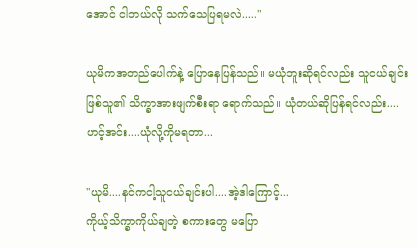အောင် ငါဘယ်လို သက်သေပြရမလဲ....."

ယုမိကအတည်ပေါက်နဲ့ ပြောနေပြန်သည်။ မယုံဘူးဆိုရင်လည်း သူငယ်ချင်းဖြစ်သူ၏ သိက္ခာအားဖျက်စီးရာ ရောက်သည်။ ယုံတယ်ဆိုပြန်ရင်လည်း....ဟင့်အင်း....ယုံလို့ကိုမရတာ...

"ယုမိ....နင်ကငါ့သူငယ်ချင်းပါ....အဲ့ဒါကြောင့်...
ကိုယ့်သိက္ခာကိုယ်ချတဲ့ စကားတွေ မပြော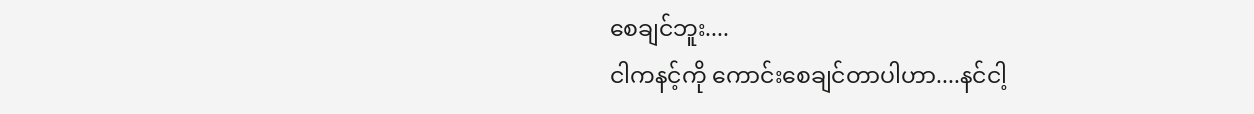စေချင်ဘူး....
ငါကနင့်ကို ကောင်းစေချင်တာပါဟာ....နင်ငါ့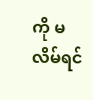ကို မလိမ်ရင်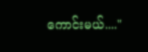ကောင်းမယ်...."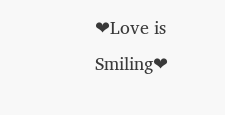❤Love is Smiling❤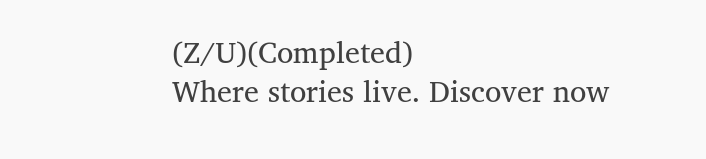(Z/U)(Completed)                            Where stories live. Discover now